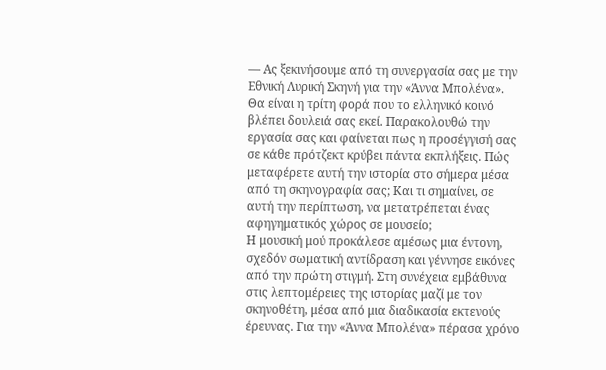— Ας ξεκινήσουμε από τη συνεργασία σας με την Εθνική Λυρική Σκηνή για την «Άννα Μπολένα». Θα είναι η τρίτη φορά που το ελληνικό κοινό βλέπει δουλειά σας εκεί. Παρακολουθώ την εργασία σας και φαίνεται πως η προσέγγισή σας σε κάθε πρότζεκτ κρύβει πάντα εκπλήξεις. Πώς μεταφέρετε αυτή την ιστορία στο σήμερα μέσα από τη σκηνογραφία σας; Και τι σημαίνει, σε αυτή την περίπτωση, να μετατρέπεται ένας αφηγηματικός χώρος σε μουσείο;
Η μουσική μού προκάλεσε αμέσως μια έντονη, σχεδόν σωματική αντίδραση και γέννησε εικόνες από την πρώτη στιγμή. Στη συνέχεια εμβάθυνα στις λεπτομέρειες της ιστορίας μαζί με τον σκηνοθέτη, μέσα από μια διαδικασία εκτενούς έρευνας. Για την «Άννα Μπολένα» πέρασα χρόνο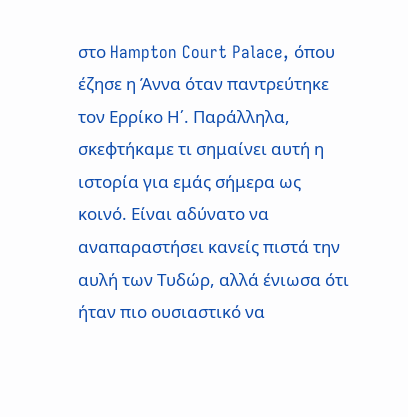στο Hampton Court Palace, όπου έζησε η Άννα όταν παντρεύτηκε τον Ερρίκο Η΄. Παράλληλα, σκεφτήκαμε τι σημαίνει αυτή η ιστορία για εμάς σήμερα ως κοινό. Είναι αδύνατο να αναπαραστήσει κανείς πιστά την αυλή των Τυδώρ, αλλά ένιωσα ότι ήταν πιο ουσιαστικό να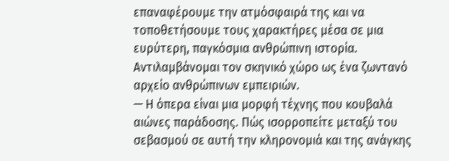επαναφέρουμε την ατμόσφαιρά της και να τοποθετήσουμε τους χαρακτήρες μέσα σε μια ευρύτερη, παγκόσμια ανθρώπινη ιστορία. Αντιλαμβάνομαι τον σκηνικό χώρο ως ένα ζωντανό αρχείο ανθρώπινων εμπειριών.
— Η όπερα είναι μια μορφή τέχνης που κουβαλά αιώνες παράδοσης. Πώς ισορροπείτε μεταξύ του σεβασμού σε αυτή την κληρονομιά και της ανάγκης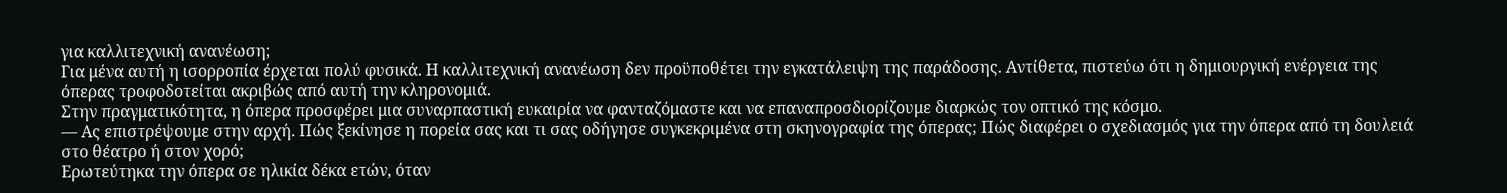για καλλιτεχνική ανανέωση;
Για μένα αυτή η ισορροπία έρχεται πολύ φυσικά. Η καλλιτεχνική ανανέωση δεν προϋποθέτει την εγκατάλειψη της παράδοσης. Αντίθετα, πιστεύω ότι η δημιουργική ενέργεια της όπερας τροφοδοτείται ακριβώς από αυτή την κληρονομιά.
Στην πραγματικότητα, η όπερα προσφέρει μια συναρπαστική ευκαιρία να φανταζόμαστε και να επαναπροσδιορίζουμε διαρκώς τον οπτικό της κόσμο.
— Ας επιστρέψουμε στην αρχή. Πώς ξεκίνησε η πορεία σας και τι σας οδήγησε συγκεκριμένα στη σκηνογραφία της όπερας; Πώς διαφέρει ο σχεδιασμός για την όπερα από τη δουλειά στο θέατρο ή στον χορό;
Ερωτεύτηκα την όπερα σε ηλικία δέκα ετών, όταν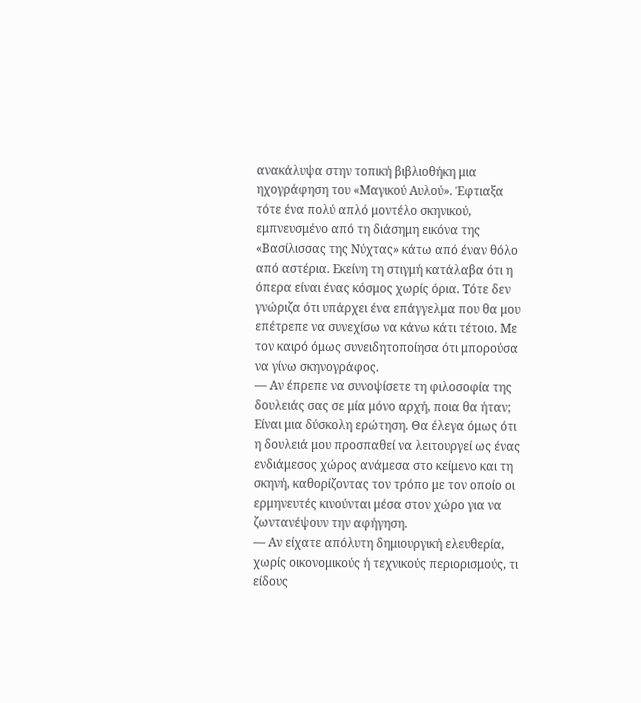ανακάλυψα στην τοπική βιβλιοθήκη μια ηχογράφηση του «Μαγικού Αυλού». Έφτιαξα τότε ένα πολύ απλό μοντέλο σκηνικού, εμπνευσμένο από τη διάσημη εικόνα της «Βασίλισσας της Νύχτας» κάτω από έναν θόλο από αστέρια. Εκείνη τη στιγμή κατάλαβα ότι η όπερα είναι ένας κόσμος χωρίς όρια. Τότε δεν γνώριζα ότι υπάρχει ένα επάγγελμα που θα μου επέτρεπε να συνεχίσω να κάνω κάτι τέτοιο. Με τον καιρό όμως συνειδητοποίησα ότι μπορούσα να γίνω σκηνογράφος.
— Αν έπρεπε να συνοψίσετε τη φιλοσοφία της δουλειάς σας σε μία μόνο αρχή, ποια θα ήταν;
Είναι μια δύσκολη ερώτηση. Θα έλεγα όμως ότι η δουλειά μου προσπαθεί να λειτουργεί ως ένας ενδιάμεσος χώρος ανάμεσα στο κείμενο και τη σκηνή, καθορίζοντας τον τρόπο με τον οποίο οι ερμηνευτές κινούνται μέσα στον χώρο για να ζωντανέψουν την αφήγηση.
— Αν είχατε απόλυτη δημιουργική ελευθερία, χωρίς οικονομικούς ή τεχνικούς περιορισμούς, τι είδους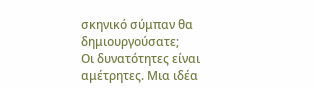σκηνικό σύμπαν θα δημιουργούσατε;
Οι δυνατότητες είναι αμέτρητες. Μια ιδέα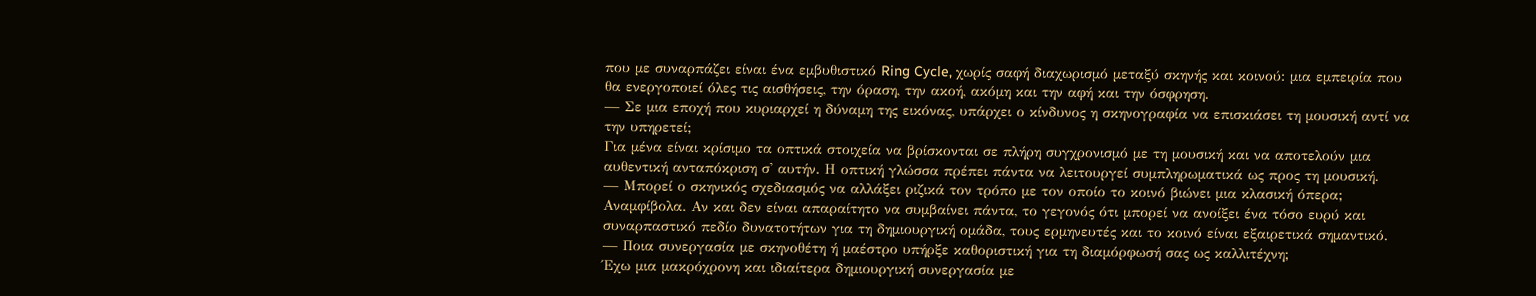που με συναρπάζει είναι ένα εμβυθιστικό Ring Cycle, χωρίς σαφή διαχωρισμό μεταξύ σκηνής και κοινού: μια εμπειρία που θα ενεργοποιεί όλες τις αισθήσεις, την όραση, την ακοή, ακόμη και την αφή και την όσφρηση.
— Σε μια εποχή που κυριαρχεί η δύναμη της εικόνας, υπάρχει ο κίνδυνος η σκηνογραφία να επισκιάσει τη μουσική αντί να την υπηρετεί;
Για μένα είναι κρίσιμο τα οπτικά στοιχεία να βρίσκονται σε πλήρη συγχρονισμό με τη μουσική και να αποτελούν μια αυθεντική ανταπόκριση σ' αυτήν. Η οπτική γλώσσα πρέπει πάντα να λειτουργεί συμπληρωματικά ως προς τη μουσική.
— Μπορεί ο σκηνικός σχεδιασμός να αλλάξει ριζικά τον τρόπο με τον οποίο το κοινό βιώνει μια κλασική όπερα;
Αναμφίβολα. Αν και δεν είναι απαραίτητο να συμβαίνει πάντα, το γεγονός ότι μπορεί να ανοίξει ένα τόσο ευρύ και συναρπαστικό πεδίο δυνατοτήτων για τη δημιουργική ομάδα, τους ερμηνευτές και το κοινό είναι εξαιρετικά σημαντικό.
— Ποια συνεργασία με σκηνοθέτη ή μαέστρο υπήρξε καθοριστική για τη διαμόρφωσή σας ως καλλιτέχνη;
Έχω μια μακρόχρονη και ιδιαίτερα δημιουργική συνεργασία με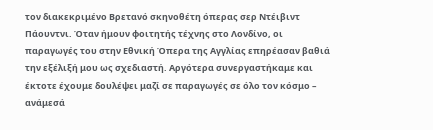τον διακεκριμένο Βρετανό σκηνοθέτη όπερας σερ Ντέιβιντ Πάουντνι. Όταν ήμουν φοιτητής τέχνης στο Λονδίνο, οι παραγωγές του στην Eθνική Όπερα της Αγγλίας επηρέασαν βαθιά την εξέλιξή μου ως σχεδιαστή. Αργότερα συνεργαστήκαμε και έκτοτε έχουμε δουλέψει μαζί σε παραγωγές σε όλο τον κόσμο – ανάμεσά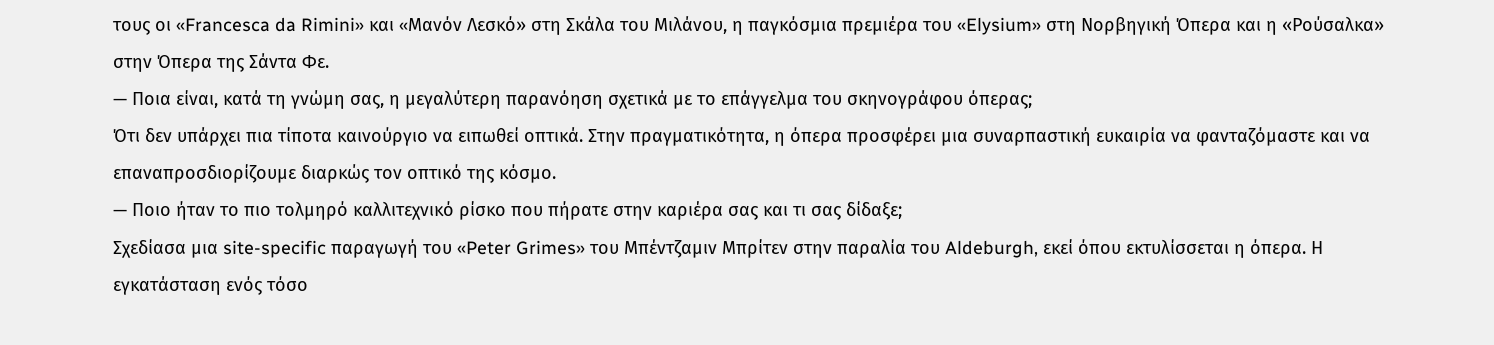τους οι «Francesca da Rimini» και «Mανόν Λεσκό» στη Σκάλα του Μιλάνου, η παγκόσμια πρεμιέρα του «Elysium» στη Νορβηγική Όπερα και η «Ρούσαλκα» στην Όπερα της Σάντα Φε.
— Ποια είναι, κατά τη γνώμη σας, η μεγαλύτερη παρανόηση σχετικά με το επάγγελμα του σκηνογράφου όπερας;
Ότι δεν υπάρχει πια τίποτα καινούργιο να ειπωθεί οπτικά. Στην πραγματικότητα, η όπερα προσφέρει μια συναρπαστική ευκαιρία να φανταζόμαστε και να επαναπροσδιορίζουμε διαρκώς τον οπτικό της κόσμο.
— Ποιο ήταν το πιο τολμηρό καλλιτεχνικό ρίσκο που πήρατε στην καριέρα σας και τι σας δίδαξε;
Σχεδίασα μια site-specific παραγωγή του «Peter Grimes» του Μπέντζαμιν Μπρίτεν στην παραλία του Aldeburgh, εκεί όπου εκτυλίσσεται η όπερα. Η εγκατάσταση ενός τόσο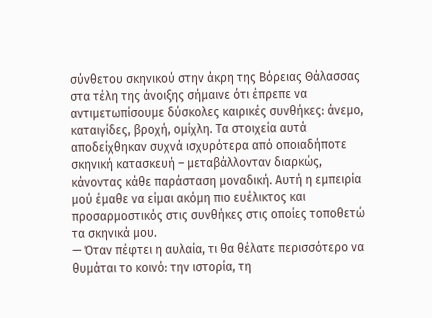σύνθετου σκηνικού στην άκρη της Βόρειας Θάλασσας στα τέλη της άνοιξης σήμαινε ότι έπρεπε να αντιμετωπίσουμε δύσκολες καιρικές συνθήκες: άνεμο, καταιγίδες, βροχή, ομίχλη. Τα στοιχεία αυτά αποδείχθηκαν συχνά ισχυρότερα από οποιαδήποτε σκηνική κατασκευή – μεταβάλλονταν διαρκώς, κάνοντας κάθε παράσταση μοναδική. Αυτή η εμπειρία μού έμαθε να είμαι ακόμη πιο ευέλικτος και προσαρμοστικός στις συνθήκες στις οποίες τοποθετώ τα σκηνικά μου.
— Όταν πέφτει η αυλαία, τι θα θέλατε περισσότερο να θυμάται το κοινό: την ιστορία, τη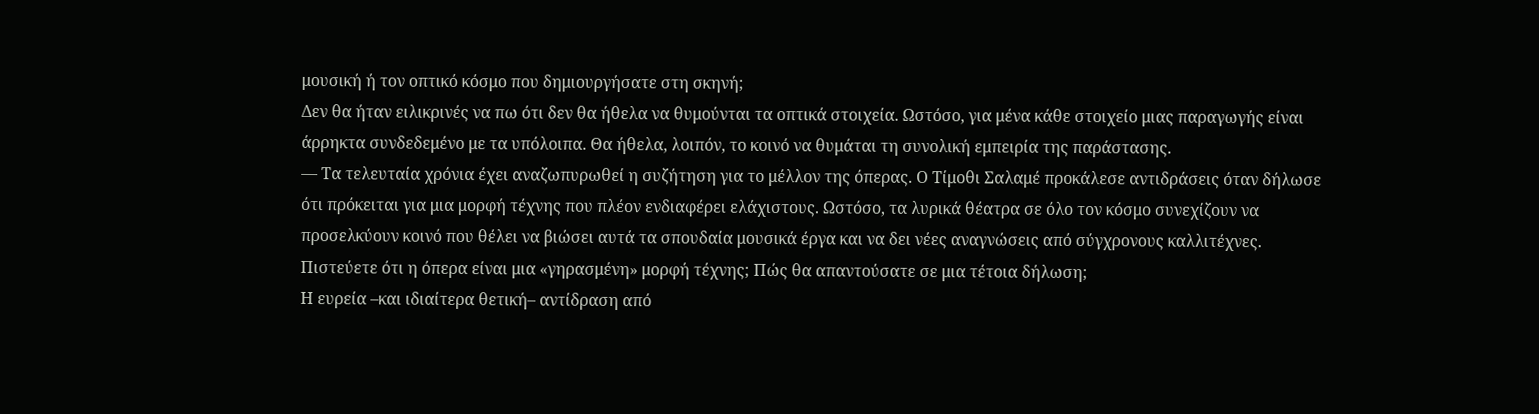μουσική ή τον οπτικό κόσμο που δημιουργήσατε στη σκηνή;
Δεν θα ήταν ειλικρινές να πω ότι δεν θα ήθελα να θυμούνται τα οπτικά στοιχεία. Ωστόσο, για μένα κάθε στοιχείο μιας παραγωγής είναι άρρηκτα συνδεδεμένο με τα υπόλοιπα. Θα ήθελα, λοιπόν, το κοινό να θυμάται τη συνολική εμπειρία της παράστασης.
— Τα τελευταία χρόνια έχει αναζωπυρωθεί η συζήτηση για το μέλλον της όπερας. Ο Τίμοθι Σαλαμέ προκάλεσε αντιδράσεις όταν δήλωσε ότι πρόκειται για μια μορφή τέχνης που πλέον ενδιαφέρει ελάχιστους. Ωστόσο, τα λυρικά θέατρα σε όλο τον κόσμο συνεχίζουν να προσελκύουν κοινό που θέλει να βιώσει αυτά τα σπουδαία μουσικά έργα και να δει νέες αναγνώσεις από σύγχρονους καλλιτέχνες. Πιστεύετε ότι η όπερα είναι μια «γηρασμένη» μορφή τέχνης; Πώς θα απαντούσατε σε μια τέτοια δήλωση;
Η ευρεία –και ιδιαίτερα θετική– αντίδραση από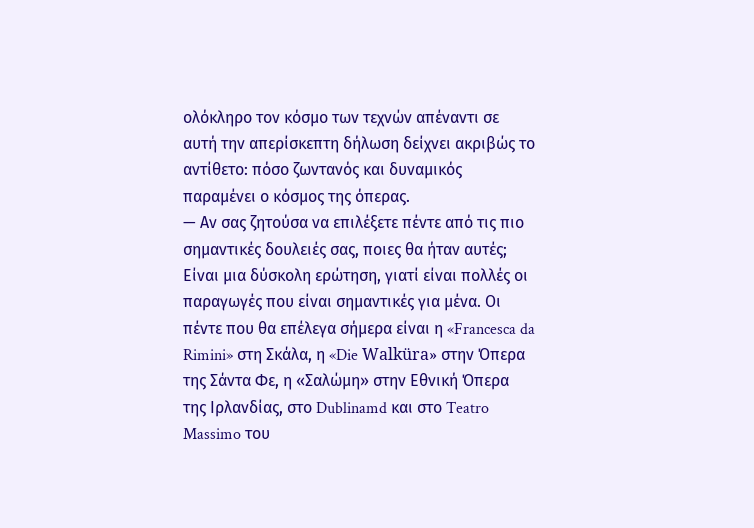ολόκληρο τον κόσμο των τεχνών απέναντι σε αυτή την απερίσκεπτη δήλωση δείχνει ακριβώς το αντίθετο: πόσο ζωντανός και δυναμικός παραμένει ο κόσμος της όπερας.
— Αν σας ζητούσα να επιλέξετε πέντε από τις πιο σημαντικές δουλειές σας, ποιες θα ήταν αυτές;
Είναι μια δύσκολη ερώτηση, γιατί είναι πολλές οι παραγωγές που είναι σημαντικές για μένα. Οι πέντε που θα επέλεγα σήμερα είναι η «Francesca da Rimini» στη Σκάλα, η «Die Walküra» στην Όπερα της Σάντα Φε, η «Σαλώμη» στην Εθνική Όπερα της Ιρλανδίας, στο Dublinamd και στο Teatro Massimo του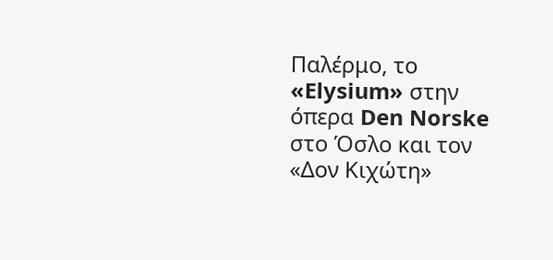Παλέρμο, το «Elysium» στην όπερα Den Norske στο Όσλο και τον «Δον Κιχώτη»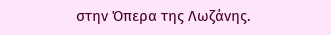στην Όπερα της Λωζάνης.